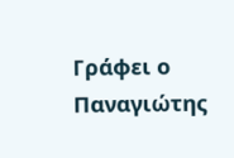Γράφει ο Παναγιώτης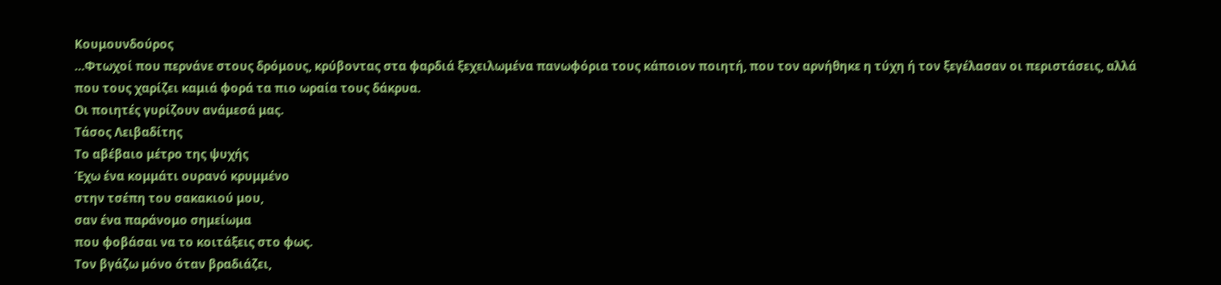Κουμουνδούρος
…Φτωχοί που περνάνε στους δρόμους, κρύβοντας στα φαρδιά ξεχειλωμένα πανωφόρια τους κάποιον ποιητή, που τον αρνήθηκε η τύχη ή τον ξεγέλασαν οι περιστάσεις, αλλά που τους χαρίζει καμιά φορά τα πιο ωραία τους δάκρυα.
Οι ποιητές γυρίζουν ανάμεσά μας.
Τάσος Λειβαδίτης
Το αβέβαιο μέτρο της ψυχής
Έχω ένα κομμάτι ουρανό κρυμμένο
στην τσέπη του σακακιού μου,
σαν ένα παράνομο σημείωμα
που φοβάσαι να το κοιτάξεις στο φως.
Τον βγάζω μόνο όταν βραδιάζει,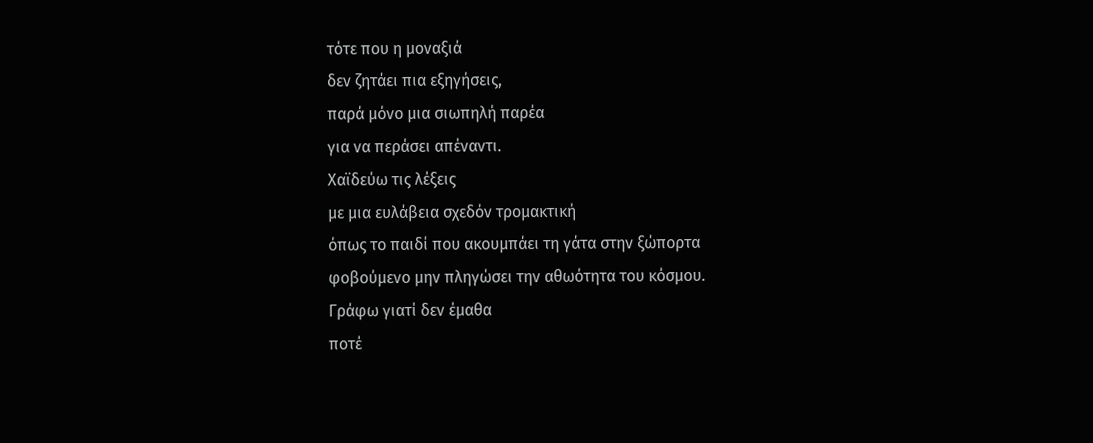τότε που η μοναξιά
δεν ζητάει πια εξηγήσεις,
παρά μόνο μια σιωπηλή παρέα
για να περάσει απέναντι.
Χαϊδεύω τις λέξεις
με μια ευλάβεια σχεδόν τρομακτική
όπως το παιδί που ακουμπάει τη γάτα στην ξώπορτα
φοβούμενο μην πληγώσει την αθωότητα του κόσμου.
Γράφω γιατί δεν έμαθα
ποτέ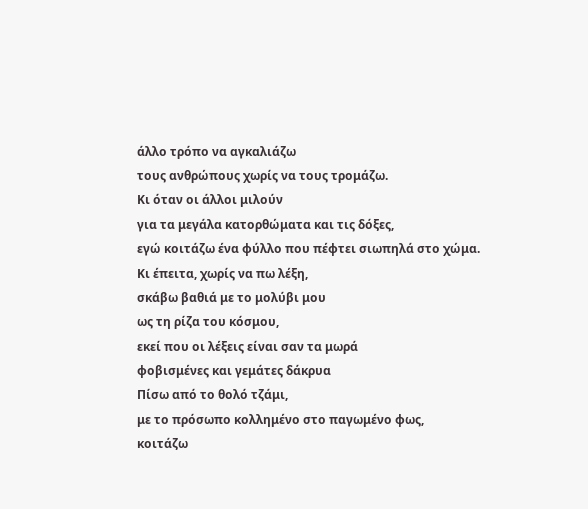άλλο τρόπο να αγκαλιάζω
τους ανθρώπους χωρίς να τους τρομάζω.
Κι όταν οι άλλοι μιλούν
για τα μεγάλα κατορθώματα και τις δόξες,
εγώ κοιτάζω ένα φύλλο που πέφτει σιωπηλά στο χώμα.
Κι έπειτα, χωρίς να πω λέξη,
σκάβω βαθιά με το μολύβι μου
ως τη ρίζα του κόσμου,
εκεί που οι λέξεις είναι σαν τα μωρά
φοβισμένες και γεμάτες δάκρυα
Πίσω από το θολό τζάμι,
με το πρόσωπο κολλημένο στο παγωμένο φως,
κοιτάζω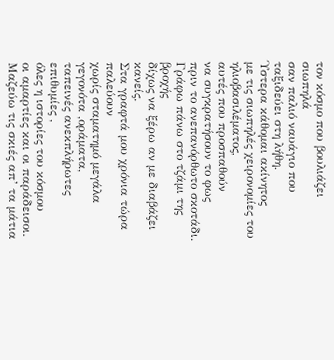τον κόσμο που βουλιάζει σιωπηλά
σαν παλιό ναυάγιο που ταξιδεύει στη λήθη.
Ύστερα κάθομαι ακίνητος
με τις σιωπηλές χειρονομίες του ηλιοβασιλέματος,
αυτές που προσπαθούν
να συγκρατήσουν το φως
πριν το ανεπανόρθωτο σκοτάδι.
Γράφω πάνω στο τζάμι της βροχής
δίχως να ξέρω αν με διαβάζει κανείς.
Στα γραφτά μου χρόνια τώρα παλεύουν
χωρίς σταματημό μεγάλα γεγονότα ,οράματα,
ταπεινές ανεκπλήρωτες επιθυμίες ,
όλες η ιστορίες του κόσμου
οι αμαρτίες και οι παράδεισοι.
Μαζεύω τις σκιές απ’ τα μάτια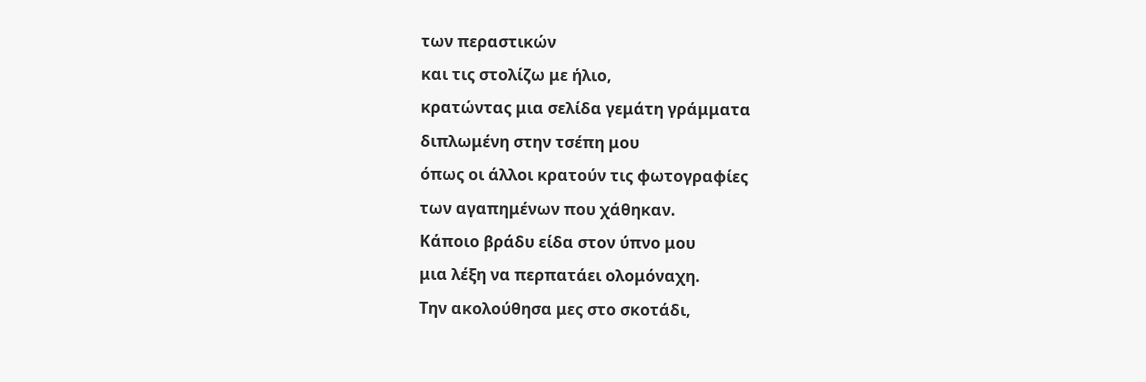των περαστικών
και τις στολίζω με ήλιο,
κρατώντας μια σελίδα γεμάτη γράμματα
διπλωμένη στην τσέπη μου
όπως οι άλλοι κρατούν τις φωτογραφίες
των αγαπημένων που χάθηκαν.
Κάποιο βράδυ είδα στον ύπνο μου
μια λέξη να περπατάει ολομόναχη.
Την ακολούθησα μες στο σκοτάδι,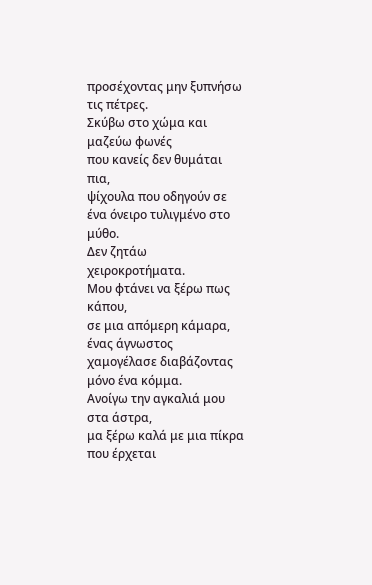προσέχοντας μην ξυπνήσω τις πέτρες.
Σκύβω στο χώμα και μαζεύω φωνές
που κανείς δεν θυμάται πια,
ψίχουλα που οδηγούν σε ένα όνειρο τυλιγμένο στο μύθο.
Δεν ζητάω χειροκροτήματα.
Μου φτάνει να ξέρω πως κάπου,
σε μια απόμερη κάμαρα,
ένας άγνωστος χαμογέλασε διαβάζοντας μόνο ένα κόμμα.
Ανοίγω την αγκαλιά μου στα άστρα,
μα ξέρω καλά με μια πίκρα που έρχεται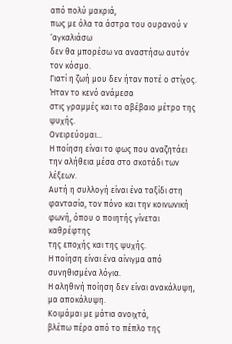από πολύ μακριά,
πως με όλα τα άστρα του ουρανού ν ‘αγκαλιάσω
δεν θα μπορέσω να αναστήσω αυτόν τον κόσμο.
Γιατί η ζωή μου δεν ήταν ποτέ ο στίχος.
Ήταν το κενό ανάμεσα
στις γραμμές και το αβέβαιο μέτρο της ψυχής.
Ονειρεύομαι…
Η ποίηση είναι το φως που αναζητάει την αλήθεια μέσα στο σκοτάδι των λέξεων.
Αυτή η συλλογή είναι ένα ταξίδι στη φαντασία, τον πόνο και την κοινωνική φωνή, όπου ο ποιητής γίνεται καθρέφτης
της εποχής και της ψυχής.
Η ποίηση είναι ένα αίνιγμα από συνηθισμένα λόγια.
Η αληθινή ποίηση δεν είναι ανακάλυψη, μα αποκάλυψη.
Κοιμάμαι με μάτια ανοιχτά,
βλέπω πέρα από το πέπλο της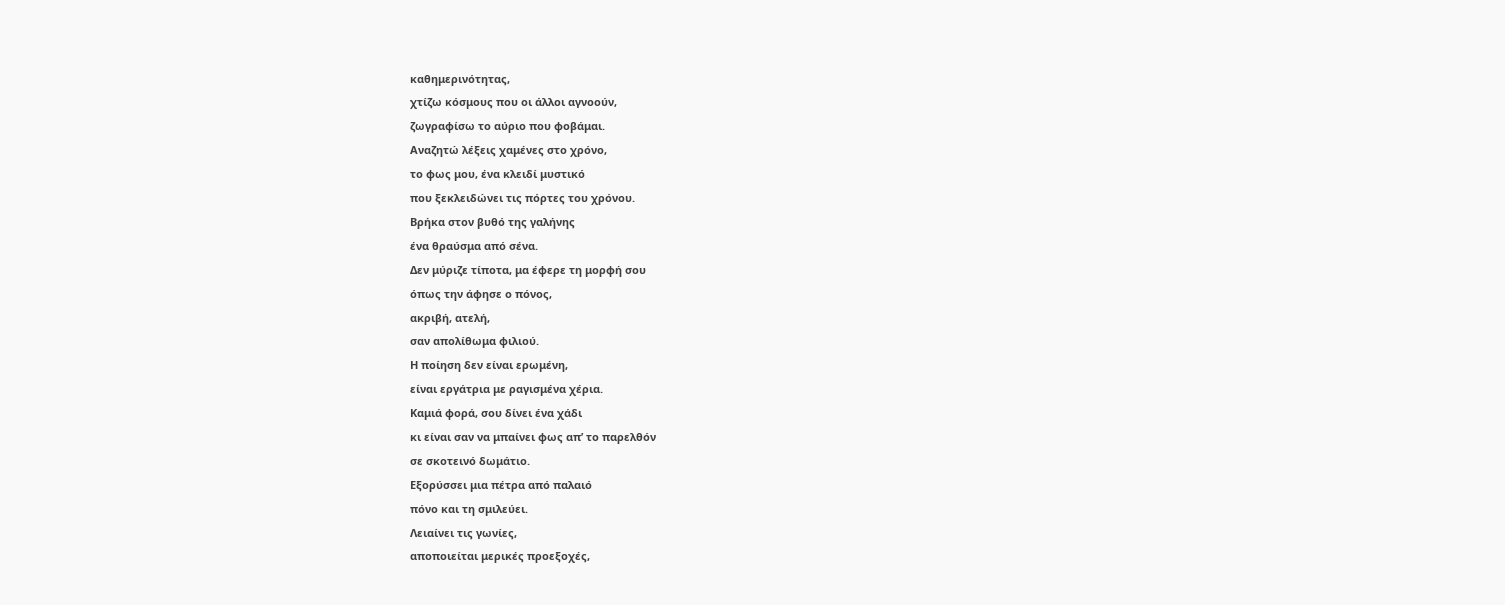καθημερινότητας,
χτίζω κόσμους που οι άλλοι αγνοούν,
ζωγραφίσω το αύριο που φοβάμαι.
Αναζητώ λέξεις χαμένες στο χρόνο,
το φως μου, ένα κλειδί μυστικό
που ξεκλειδώνει τις πόρτες του χρόνου.
Βρήκα στον βυθό της γαλήνης
ένα θραύσμα από σένα.
Δεν μύριζε τίποτα, μα έφερε τη μορφή σου
όπως την άφησε ο πόνος,
ακριβή, ατελή,
σαν απολίθωμα φιλιού.
Η ποίηση δεν είναι ερωμένη,
είναι εργάτρια με ραγισμένα χέρια.
Καμιά φορά, σου δίνει ένα χάδι
κι είναι σαν να μπαίνει φως απ’ το παρελθόν
σε σκοτεινό δωμάτιο.
Εξορύσσει μια πέτρα από παλαιό
πόνο και τη σμιλεύει.
Λειαίνει τις γωνίες,
αποποιείται μερικές προεξοχές,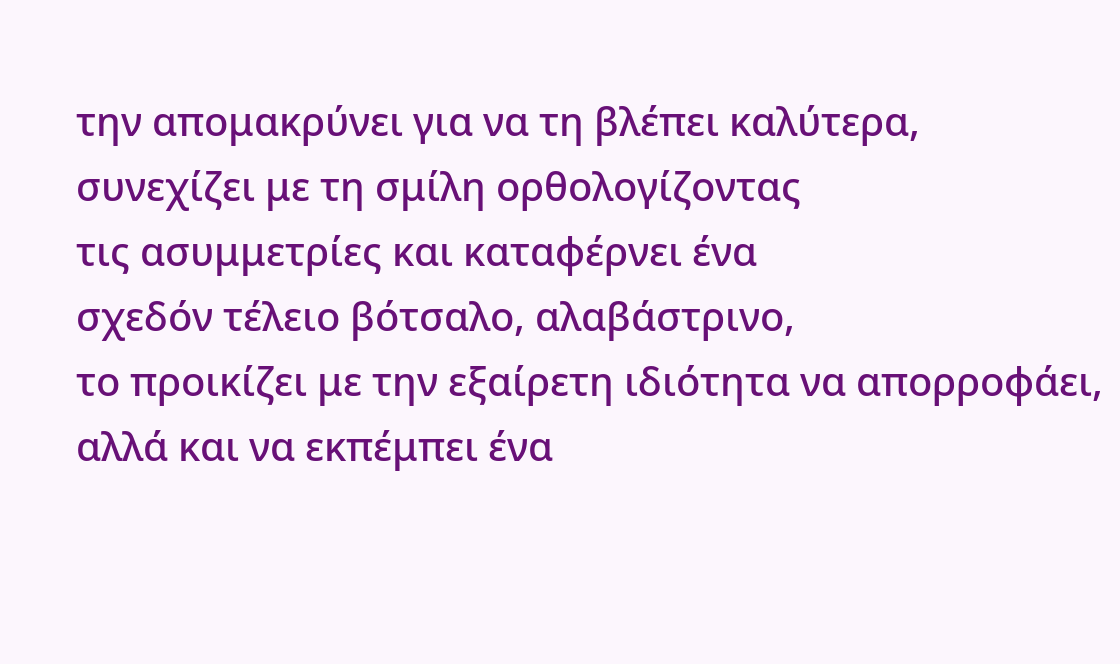την απομακρύνει για να τη βλέπει καλύτερα,
συνεχίζει με τη σμίλη ορθολογίζοντας
τις ασυμμετρίες και καταφέρνει ένα
σχεδόν τέλειο βότσαλο, αλαβάστρινο,
το προικίζει με την εξαίρετη ιδιότητα να απορροφάει,
αλλά και να εκπέμπει ένα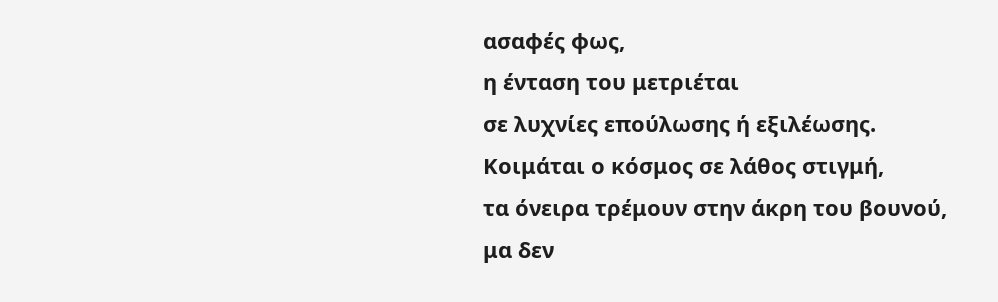ασαφές φως,
η ένταση του μετριέται
σε λυχνίες επούλωσης ή εξιλέωσης.
Κοιμάται ο κόσμος σε λάθος στιγμή,
τα όνειρα τρέμουν στην άκρη του βουνού,
μα δεν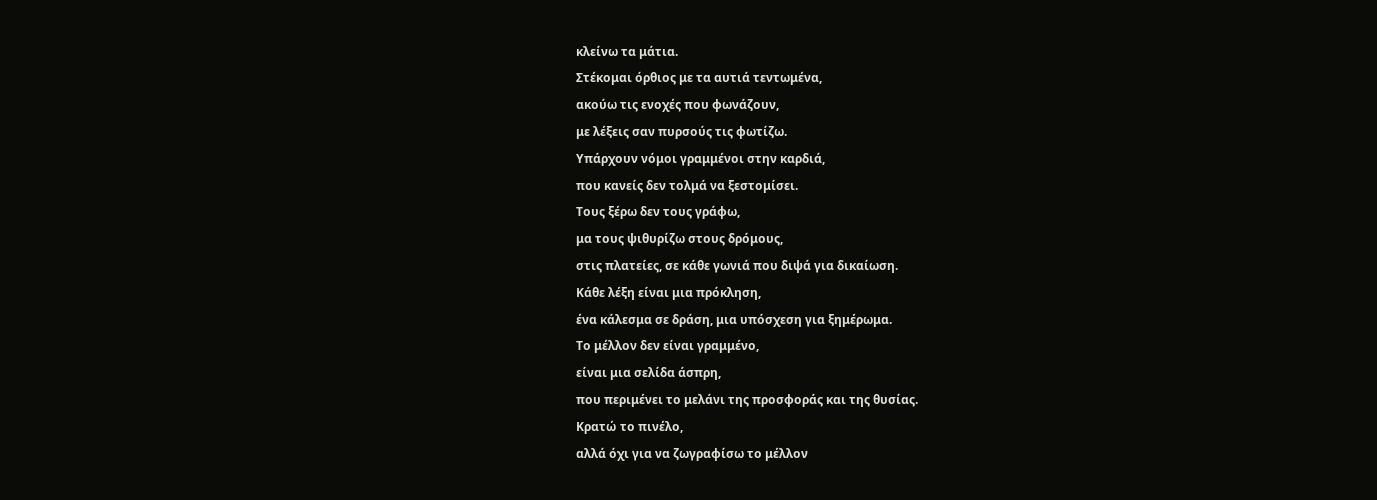κλείνω τα μάτια.
Στέκομαι όρθιος με τα αυτιά τεντωμένα,
ακούω τις ενοχές που φωνάζουν,
με λέξεις σαν πυρσούς τις φωτίζω.
Υπάρχουν νόμοι γραμμένοι στην καρδιά,
που κανείς δεν τολμά να ξεστομίσει.
Τους ξέρω δεν τους γράφω,
μα τους ψιθυρίζω στους δρόμους,
στις πλατείες, σε κάθε γωνιά που διψά για δικαίωση.
Κάθε λέξη είναι μια πρόκληση,
ένα κάλεσμα σε δράση, μια υπόσχεση για ξημέρωμα.
Το μέλλον δεν είναι γραμμένο,
είναι μια σελίδα άσπρη,
που περιμένει το μελάνι της προσφοράς και της θυσίας.
Κρατώ το πινέλο,
αλλά όχι για να ζωγραφίσω το μέλλον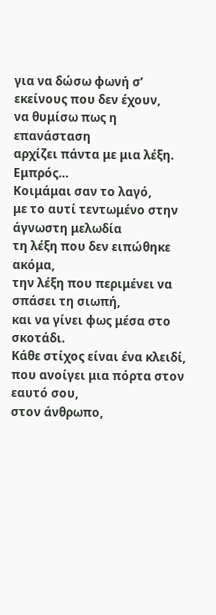για να δώσω φωνή σ’ εκείνους που δεν έχουν,
να θυμίσω πως η επανάσταση
αρχίζει πάντα με μια λέξη. Εμπρός…
Κοιμάμαι σαν το λαγό,
με το αυτί τεντωμένο στην άγνωστη μελωδία
τη λέξη που δεν ειπώθηκε ακόμα,
την λέξη που περιμένει να σπάσει τη σιωπή,
και να γίνει φως μέσα στο σκοτάδι.
Κάθε στίχος είναι ένα κλειδί,
που ανοίγει μια πόρτα στον εαυτό σου,
στον άνθρωπο,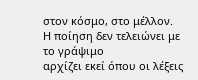στον κόσμο, στο μέλλον.
Η ποίηση δεν τελειώνει με το γράψιμο
αρχίζει εκεί όπου οι λέξεις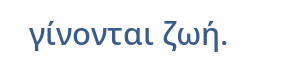γίνονται ζωή.